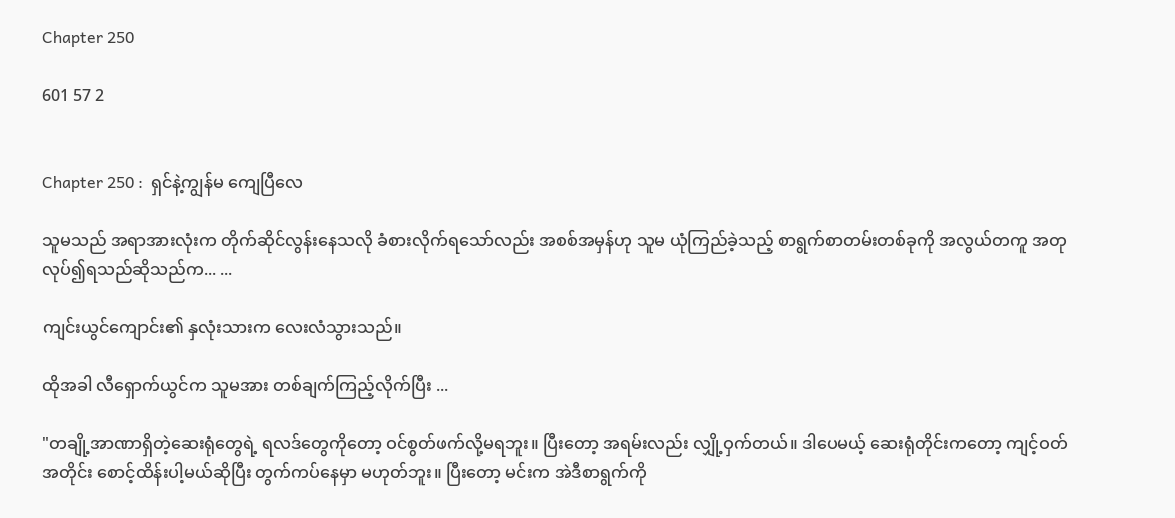Chapter 250

601 57 2


Chapter 250 :  ရှင်နဲ့ကျွန်မ ကျေပြီလေ

သူမသည် အရာအားလုံးက တိုက်ဆိုင်လွန်းနေသလို ခံစားလိုက်ရသော်လည်း အစစ်အမှန်ဟု သူမ ယုံကြည်ခဲ့သည့် စာရွက်စာတမ်းတစ်ခုကို အလွယ်တကူ အတုလုပ်၍ရသည်ဆိုသည်က... ...

ကျင်းယွင်ကျောင်း၏ နှလုံးသားက လေးလံသွားသည်။

ထိုအခါ လီရှောက်ယွင်က သူမအား တစ်ချက်ကြည့်လိုက်ပြီး ...

"တချို့အာဏာရှိတဲ့ဆေးရုံတွေရဲ့ ရလဒ်တွေကိုတော့ ဝင်စွတ်ဖက်လို့မရဘူး။ ပြီးတော့ အရမ်းလည်း လျှို့ဝှက်တယ်။ ဒါပေမယ့် ဆေးရုံတိုင်းကတော့ ကျင့်ဝတ်အတိုင်း စောင့်ထိန်းပါ့မယ်ဆိုပြီး တွက်ကပ်နေမှာ မဟုတ်ဘူး။ ပြီးတော့ မင်းက အဲဒီစာရွက်ကို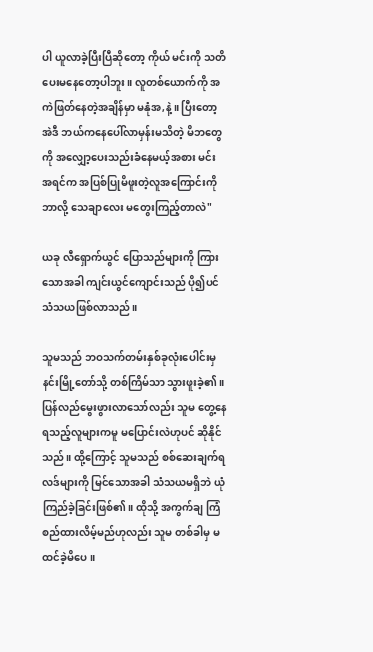ပါ ယူလာခဲ့ပြီးပြီဆိုတော့ ကိုယ် မင်းကို သတိပေးမနေတော့ပါဘူး။ လူတစ်ယောက်ကို အကဲဖြတ်နေတဲ့အချိန်မှာ မနုံအ,နဲ့။ ပြီးတော့ အဲဒီ ဘယ်ကနေပေါ်လာမှန်းမသိတဲ့ မိဘတွေကို အလျှော့ပေးသည်းခံနေမယ့်အစား မင်း အရင်က အပြစ်ပြုမိဖူးတဲ့လူအကြောင်းကို ဘာလို့ သေချာလေး မတွေးကြည့်တာလဲ"

ယခု လီရှောက်ယွင် ပြောသည်များကို ကြားသောအခါ ကျင်းယွင်ကျောင်းသည် ပို၍ပင် သံသယဖြစ်လာသည်။

သူမသည် ဘဝသက်တမ်းနှစ်ခုလုံးပေါင်းမှ နင်းမြို့တော်သို့ တစ်ကြိမ်သာ သွားဖူးခဲ့၏။ ပြန်လည်မွေးဖွားလာသော်လည်း သူမ တွေ့နေရသည့်လူများကမူ မပြောင်းလဲဟုပင် ဆိုနိုင်သည်။ ထို့ကြောင့် သူမသည် စစ်ဆေးချက်ရလဒ်များကို မြင်သောအခါ သံသယမရှိဘဲ ယုံကြည်ခဲ့ခြင်းဖြစ်၏။ ထိုသို့ အကွက်ချ ကြံစည်ထားလိမ့်မည်ဟုလည်း သူမ တစ်ခါမှ မထင်ခဲ့မိပေ။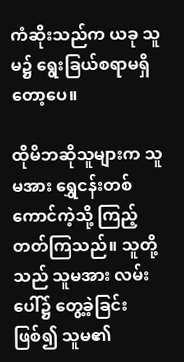ကံဆိုးသည်က ယခု သူမ၌ ရွေးခြယ်စရာမရှိတော့ပေ။

ထိုမိဘဆိုသူများက သူမအား ရွှေငန်းတစ်ကောင်ကဲ့သို့ ကြည့်တတ်ကြသည်။ သူတို့သည် သူမအား လမ်းပေါ်၌ တွေ့ခဲ့ခြင်းဖြစ်၍ သူမ၏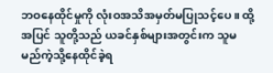ဘဝနေထိုင်မှုကို လုံးဝအသိအမှတ်မပြုသင့်ပေ။ ထို့အပြင် သူတို့သည် ယခင်နှစ်များအတွင်းက သူမ မည်ကဲ့သို့နေထိုင်ခဲ့ရ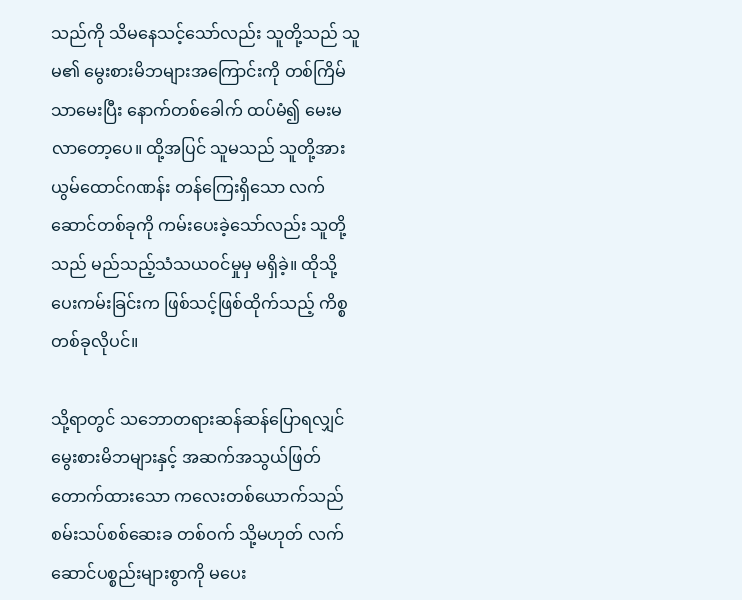သည်ကို သိမနေသင့်သော်လည်း သူတို့သည် သူမ၏ မွေးစားမိဘများအကြောင်းကို တစ်ကြိမ်သာမေးပြီး နောက်တစ်ခေါက် ထပ်မံ၍ မေးမလာတော့ပေ။ ထို့အပြင် သူမသည် သူတို့အား ယွမ်ထောင်ဂဏန်း တန်ကြေးရှိသော လက်ဆောင်တစ်ခုကို ကမ်းပေးခဲ့သော်လည်း သူတို့သည် မည်သည့်သံသယဝင်မှုမှ မရှိခဲ့။ ထိုသို့ပေးကမ်းခြင်းက ဖြစ်သင့်ဖြစ်ထိုက်သည့် ကိစ္စတစ်ခုလိုပင်။

သို့ရာတွင် သဘောတရားဆန်ဆန်ပြောရလျှင် မွေးစားမိဘများနှင့် အဆက်အသွယ်ဖြတ်တောက်ထားသော ကလေးတစ်ယောက်သည် စမ်းသပ်စစ်ဆေးခ တစ်ဝက် သို့မဟုတ် လက်ဆောင်ပစ္စည်းများစွာကို မပေး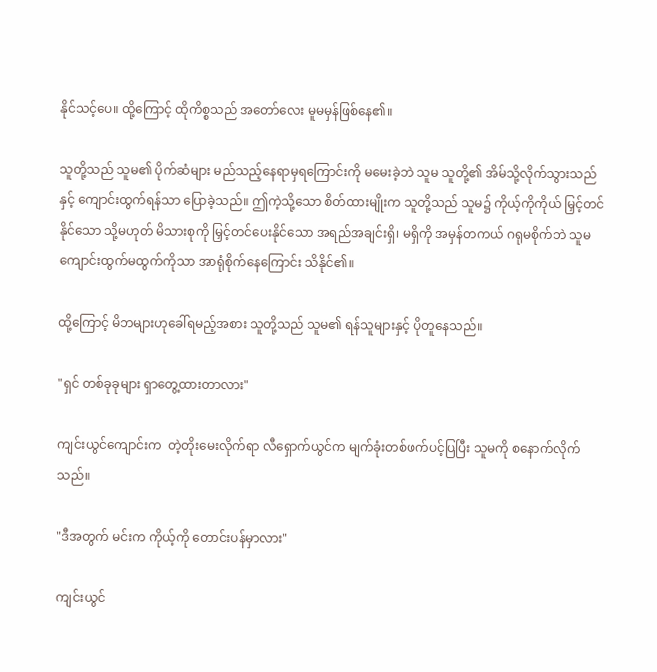နိုင်သင့်ပေ။ ထို့ကြောင့် ထိုကိစ္စသည် အတော်လေး မူမမှန်ဖြစ်နေ၏။

သူတို့သည် သူမ၏ ပိုက်ဆံများ မည်သည့်နေရာမှရကြောင်းကို မမေးခဲ့ဘဲ သူမ သူတို့၏ အိမ်သို့လိုက်သွားသည်နှင့် ကျောင်းထွက်ရန်သာ ပြောခဲ့သည်။ ဤကဲ့သို့သော စိတ်ထားမျိုးက သူတို့သည် သူမ၌ ကိုယ့်ကိုကိုယ် မြှင့်တင်နိုင်သော သို့မဟုတ် မိသားစုကို မြှင့်တင်ပေးနိုင်သော အရည်အချင်းရှိ၊ မရှိကို အမှန်တကယ် ဂရုမစိုက်ဘဲ သူမ ကျောင်းထွက်မထွက်ကိုသာ အာရုံစိုက်နေကြောင်း သိနိုင်၏။

ထို့ကြောင့် မိဘများဟုခေါ်ရမည့်အစား သူတို့သည် သူမ၏ ရန်သူများနှင့် ပိုတူနေသည်။

"ရှင် တစ်ခုခုများ ရှာတွေ့ထားတာလား"

ကျင်းယွင်ကျောင်းက  တဲ့တိုးမေးလိုက်ရာ လီရှောက်ယွင်က မျက်ခုံးတစ်ဖက်ပင့်ပြပြီး သူမကို စနောက်လိုက်သည်။

"ဒီအတွက် မင်းက ကိုယ့်ကို တောင်းပန်မှာလား"

ကျင်းယွင်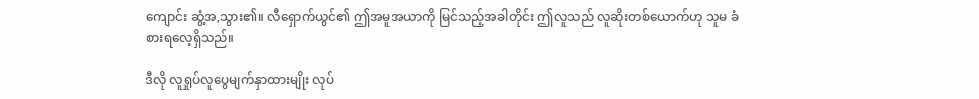ကျောင်း ဆွံ့အ,သွား၏။ လီရှောက်ယွင်၏ ဤအမူအယာကို မြင်သည့်အခါတိုင်း ဤလူသည် လူဆိုးတစ်ယောက်ဟု သူမ ခံစားရလေ့ရှိသည်။

ဒီလို လူရှုပ်လူပွေမျက်နှာထားမျိုး လုပ်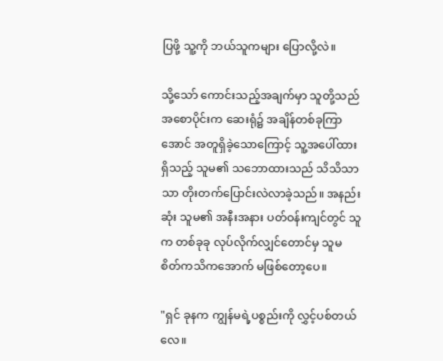ပြဖို့ သူ့ကို ဘယ်သူကများ ပြောလို့လဲ။

သို့သော် ကောင်းသည့်အချက်မှာ သူတို့သည် အစောပိုင်းက ဆေးရုံ၌ အချိန်တစ်ခုကြာအောင် အတူရှိခဲ့သောကြောင့် သူ့အပေါ်ထားရှိသည့် သူမ၏ သဘောထားသည် သိသိသာသာ တိုးတက်ပြောင်းလဲလာခဲ့သည်။ အနည်းဆုံး သူမ၏ အနီးအနား ပတ်ဝန်းကျင်တွင် သူက တစ်ခုခု လုပ်လိုက်လျှင်တောင်မှ သူမ စိတ်ကသိကအောက် မဖြစ်တော့ပေ။

"ရှင် ခုနက ကျွန်မရဲ့ပစ္စည်းကို လွှင့်ပစ်တယ်လေ။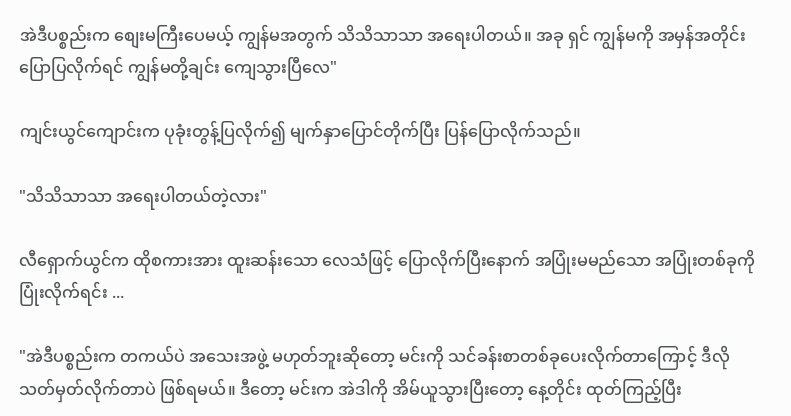အဲဒီပစ္စည်းက စျေးမကြီးပေမယ့် ကျွန်မအတွက် သိသိသာသာ အရေးပါတယ်။ အခု ရှင် ကျွန်မကို အမှန်အတိုင်းပြောပြလိုက်ရင် ကျွန်မတို့ချင်း ကျေသွားပြီလေ"

ကျင်းယွင်ကျောင်းက ပုခုံးတွန့်ပြလိုက်၍ မျက်နှာပြောင်တိုက်ပြီး ပြန်ပြောလိုက်သည်။

"သိသိသာသာ အရေးပါတယ်တဲ့လား"

လီရှောက်ယွင်က ထိုစကားအား ထူးဆန်းသော လေသံဖြင့် ပြောလိုက်ပြီးနောက် အပြုံးမမည်သော အပြုံးတစ်ခုကို ပြုံးလိုက်ရင်း ...

"အဲဒီပစ္စည်းက တကယ်ပဲ အသေးအဖွဲ့ မဟုတ်ဘူးဆိုတော့ မင်းကို သင်ခန်းစာတစ်ခုပေးလိုက်တာကြောင့် ဒီလိုသတ်မှတ်လိုက်တာပဲ ဖြစ်ရမယ်။ ဒီတော့ မင်းက အဲဒါကို အိမ်ယူသွားပြီးတော့ နေ့တိုင်း ထုတ်ကြည့်ပြီး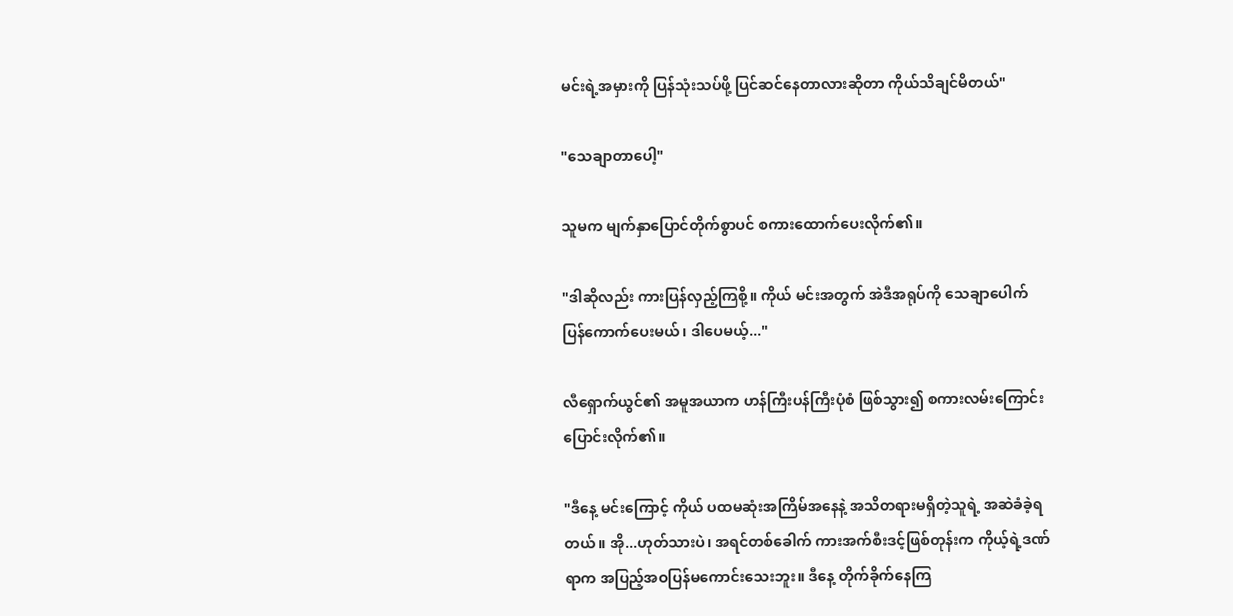မင်းရဲ့အမှားကို ပြန်သုံးသပ်ဖို့ ပြင်ဆင်နေတာလားဆိုတာ ကိုယ်သိချင်မိတယ်"

"သေချာတာပေါ့"

သူမက မျက်နှာပြောင်တိုက်စွာပင် စကားထောက်ပေးလိုက်၏။

"ဒါဆိုလည်း ကားပြန်လှည့်ကြစို့။ ကိုယ် မင်းအတွက် အဲဒီအရုပ်ကို သေချာပေါက် ပြန်ကောက်ပေးမယ်၊ ဒါပေမယ့်..."

လီရှောက်ယွင်၏ အမူအယာက ဟန်ကြီးပန်ကြီးပုံစံ ဖြစ်သွား၍ စကားလမ်းကြောင်း ပြောင်းလိုက်၏။

"ဒီနေ့ မင်းကြောင့် ကိုယ် ပထမဆုံးအကြိမ်အနေနဲ့ အသိတရားမရှိတဲ့သူရဲ့ အဆဲခံခဲ့ရတယ်။ အို...ဟုတ်သားပဲ၊ အရင်တစ်ခေါက် ကားအက်စီးဒင့်ဖြစ်တုန်းက ကိုယ့်ရဲ့ဒဏ်ရာက အပြည့်အဝပြန်မကောင်းသေးဘူး။ ဒီနေ့ တိုက်ခိုက်နေကြ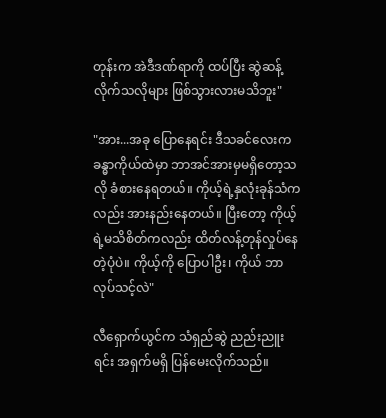တုန်းက အဲဒီဒဏ်ရာကို ထပ်ပြီး ဆွဲဆန့်လိုက်သလိုများ ဖြစ်သွားလားမသိဘူး"

"အား...အခု ပြောနေရင်း ဒီသခင်လေးက ခန္ဓာကိုယ်ထဲမှာ ဘာအင်အားမှမရှိတော့သလို ခံစားနေရတယ်။ ကိုယ့်ရဲ့နှလုံးခုန်သံကလည်း အားနည်းနေတယ်။ ပြီးတော့ ကိုယ့်ရဲ့မသိစိတ်ကလည်း ထိတ်လန့်တုန်လှုပ်နေတဲ့ပုံပဲ။ ကိုယ့်ကို ပြောပါဦး၊ ကိုယ် ဘာလုပ်သင့်လဲ"

လီရှောက်ယွင်က သံရှည်ဆွဲ ညည်းညူးရင်း အရှက်မရှိ ပြန်မေးလိုက်သည်။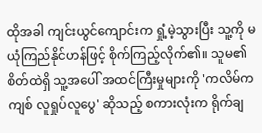ထိုအခါ ကျင်းယွင်ကျောင်းက ရှုံ့မဲ့သွားပြီး သူ့ကို မယုံကြည်နိုင်ဟန်ဖြင့် စိုက်ကြည့်လိုက်၏။ သူမ၏ စိတ်ထဲရှိ သူ့အပေါ် အထင်ကြီးမှုများကို 'ကလိမ်ကကျစ် လူရှုပ်လူပွေ' ဆိုသည့် စကားလုံးက ရိုက်ချ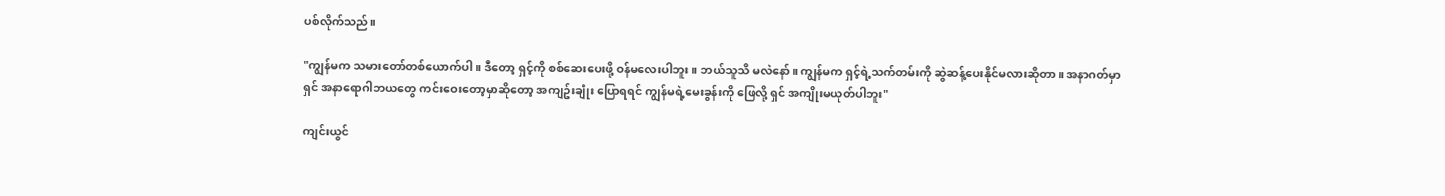ပစ်လိုက်သည်။

"ကျွန်မက သမားတော်တစ်ယောက်ပါ။ ဒီတော့ ရှင့်ကို စစ်ဆေးပေးဖို့ ဝန်မလေးပါဘူး။ ဘယ်သူသိ မလဲနော်။ ကျွန်မက ရှင့်ရဲ့သက်တမ်းကို ဆွဲဆန့်ပေးနိုင်မလားဆိုတာ။ အနာဂတ်မှာ ရှင် အနာရောဂါဘယတွေ ကင်းဝေးတော့မှာဆိုတော့ အကျဥ်းချုံး ပြောရရင် ကျွန်မရဲ့မေးခွန်းကို ဖြေလို့ ရှင် အကျိုးမယုတ်ပါဘူး"

ကျင်းယွင်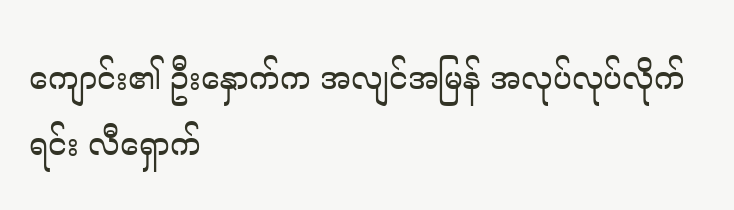ကျောင်း၏ ဦးနှောက်က အလျင်အမြန် အလုပ်လုပ်လိုက်ရင်း လီရှောက်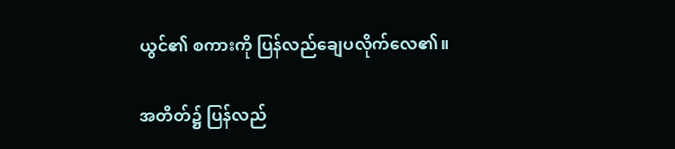ယွင်၏ စကားကို ပြန်လည်ချေပလိုက်လေ၏။

အတိတ်၌ ပြန်လည်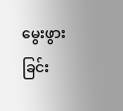မွေးဖွားခြင်း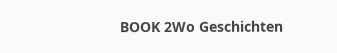BOOK 2Wo Geschichten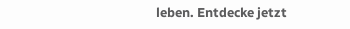leben. Entdecke jetzt